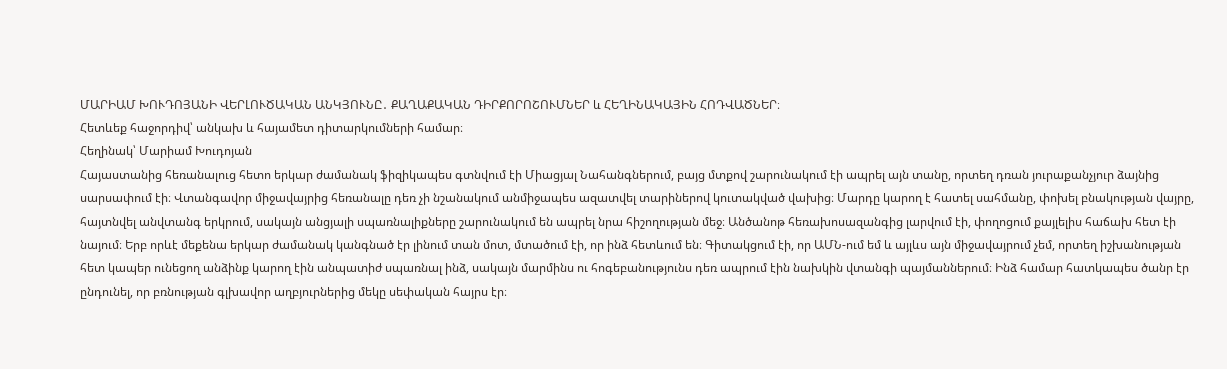ՄԱՐԻԱՄ ԽՈՒԴՈՅԱՆԻ ՎԵՐԼՈՒԾԱԿԱՆ ԱՆԿՅՈՒՆԸ․ ՔԱՂԱՔԱԿԱՆ ԴԻՐՔՈՐՈՇՈՒՄՆԵՐ և ՀԵՂԻՆԱԿԱՅԻՆ ՀՈԴՎԱԾՆԵՐ։
Հետևեք հաջորդիվ՝ անկախ և հայամետ դիտարկումների համար։
Հեղինակ՝ Մարիամ Խուդոյան
Հայաստանից հեռանալուց հետո երկար ժամանակ ֆիզիկապես գտնվում էի Միացյալ Նահանգներում, բայց մտքով շարունակում էի ապրել այն տանը, որտեղ դռան յուրաքանչյուր ձայնից սարսափում էի։ Վտանգավոր միջավայրից հեռանալը դեռ չի նշանակում անմիջապես ազատվել տարիներով կուտակված վախից։ Մարդը կարող է հատել սահմանը, փոխել բնակության վայրը, հայտնվել անվտանգ երկրում, սակայն անցյալի սպառնալիքները շարունակում են ապրել նրա հիշողության մեջ։ Անծանոթ հեռախոսազանգից լարվում էի, փողոցում քայլելիս հաճախ հետ էի նայում։ Երբ որևէ մեքենա երկար ժամանակ կանգնած էր լինում տան մոտ, մտածում էի, որ ինձ հետևում են։ Գիտակցում էի, որ ԱՄՆ-ում եմ և այլևս այն միջավայրում չեմ, որտեղ իշխանության հետ կապեր ունեցող անձինք կարող էին անպատիժ սպառնալ ինձ, սակայն մարմինս ու հոգեբանությունս դեռ ապրում էին նախկին վտանգի պայմաններում։ Ինձ համար հատկապես ծանր էր ընդունել, որ բռնության գլխավոր աղբյուրներից մեկը սեփական հայրս էր։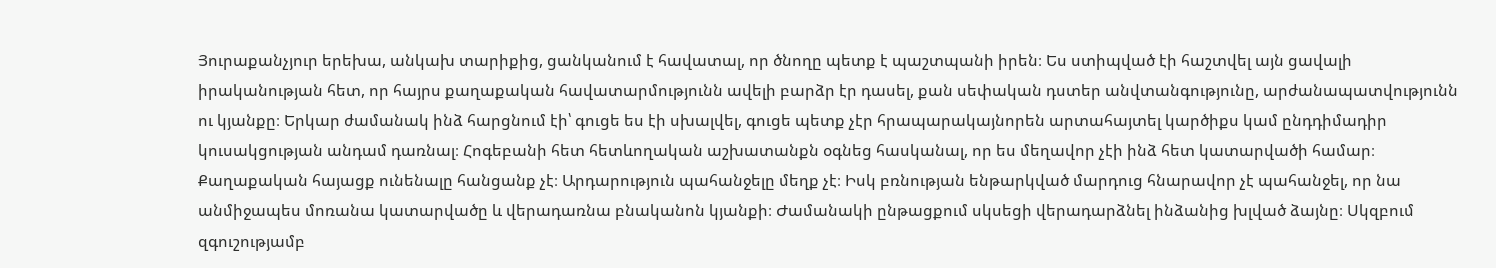Յուրաքանչյուր երեխա, անկախ տարիքից, ցանկանում է հավատալ, որ ծնողը պետք է պաշտպանի իրեն։ Ես ստիպված էի հաշտվել այն ցավալի իրականության հետ, որ հայրս քաղաքական հավատարմությունն ավելի բարձր էր դասել, քան սեփական դստեր անվտանգությունը, արժանապատվությունն ու կյանքը։ Երկար ժամանակ ինձ հարցնում էի՝ գուցե ես էի սխալվել, գուցե պետք չէր հրապարակայնորեն արտահայտել կարծիքս կամ ընդդիմադիր կուսակցության անդամ դառնալ։ Հոգեբանի հետ հետևողական աշխատանքն օգնեց հասկանալ, որ ես մեղավոր չէի ինձ հետ կատարվածի համար։ Քաղաքական հայացք ունենալը հանցանք չէ։ Արդարություն պահանջելը մեղք չէ։ Իսկ բռնության ենթարկված մարդուց հնարավոր չէ պահանջել, որ նա անմիջապես մոռանա կատարվածը և վերադառնա բնականոն կյանքի։ Ժամանակի ընթացքում սկսեցի վերադարձնել ինձանից խլված ձայնը։ Սկզբում զգուշությամբ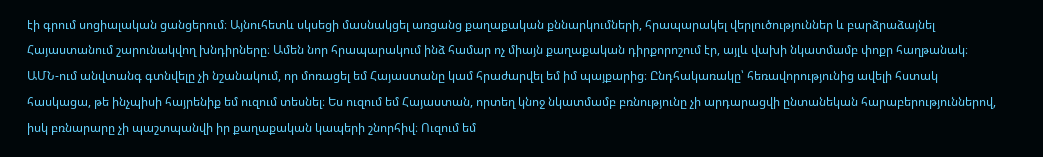էի գրում սոցիալական ցանցերում։ Այնուհետև սկսեցի մասնակցել առցանց քաղաքական քննարկումների, հրապարակել վերլուծություններ և բարձրաձայնել Հայաստանում շարունակվող խնդիրները։ Ամեն նոր հրապարակում ինձ համար ոչ միայն քաղաքական դիրքորոշում էր, այլև վախի նկատմամբ փոքր հաղթանակ։ ԱՄՆ-ում անվտանգ գտնվելը չի նշանակում, որ մոռացել եմ Հայաստանը կամ հրաժարվել եմ իմ պայքարից։ Ընդհակառակը՝ հեռավորությունից ավելի հստակ հասկացա, թե ինչպիսի հայրենիք եմ ուզում տեսնել։ Ես ուզում եմ Հայաստան, որտեղ կնոջ նկատմամբ բռնությունը չի արդարացվի ընտանեկան հարաբերություններով, իսկ բռնարարը չի պաշտպանվի իր քաղաքական կապերի շնորհիվ։ Ուզում եմ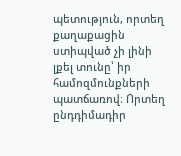պետություն, որտեղ քաղաքացին ստիպված չի լինի լքել տունը՝ իր համոզմունքների պատճառով։ Որտեղ ընդդիմադիր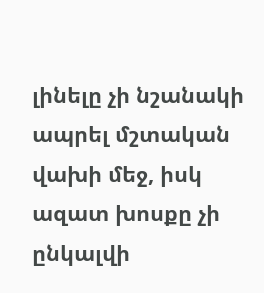լինելը չի նշանակի ապրել մշտական վախի մեջ, իսկ ազատ խոսքը չի ընկալվի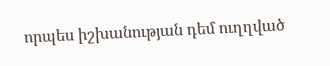որպես իշխանության դեմ ուղղված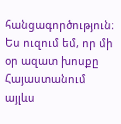հանցագործություն։ Ես ուզում եմ, որ մի օր ազատ խոսքը Հայաստանում այլևս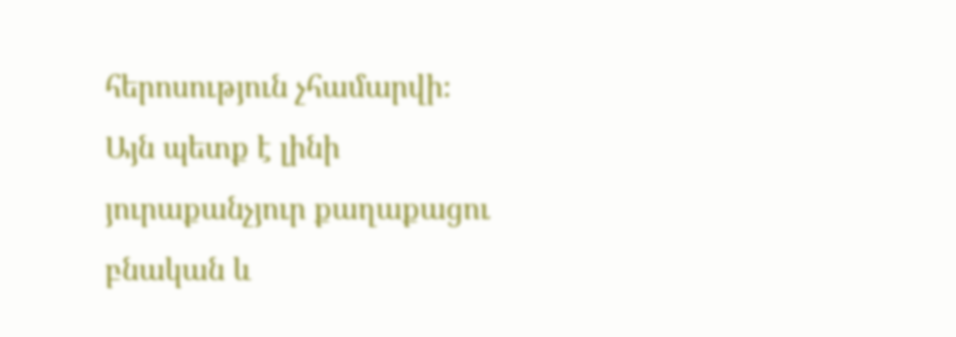հերոսություն չհամարվի։ Այն պետք է լինի յուրաքանչյուր քաղաքացու բնական և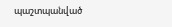պաշտպանված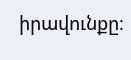իրավունքը։